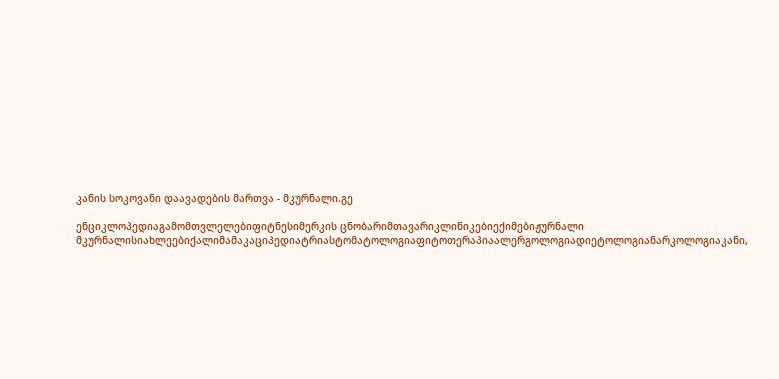კანის სოკოვანი დაავადების მართვა - მკურნალი.გე

ენციკლოპედიაგამომთვლელებიფიტნესიმერკის ცნობარიმთავარიკლინიკებიექიმებიჟურნალი მკურნალისიახლეებიქალიმამაკაციპედიატრიასტომატოლოგიაფიტოთერაპიაალერგოლოგიადიეტოლოგიანარკოლოგიაკანი,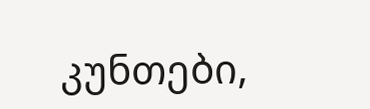კუნთები,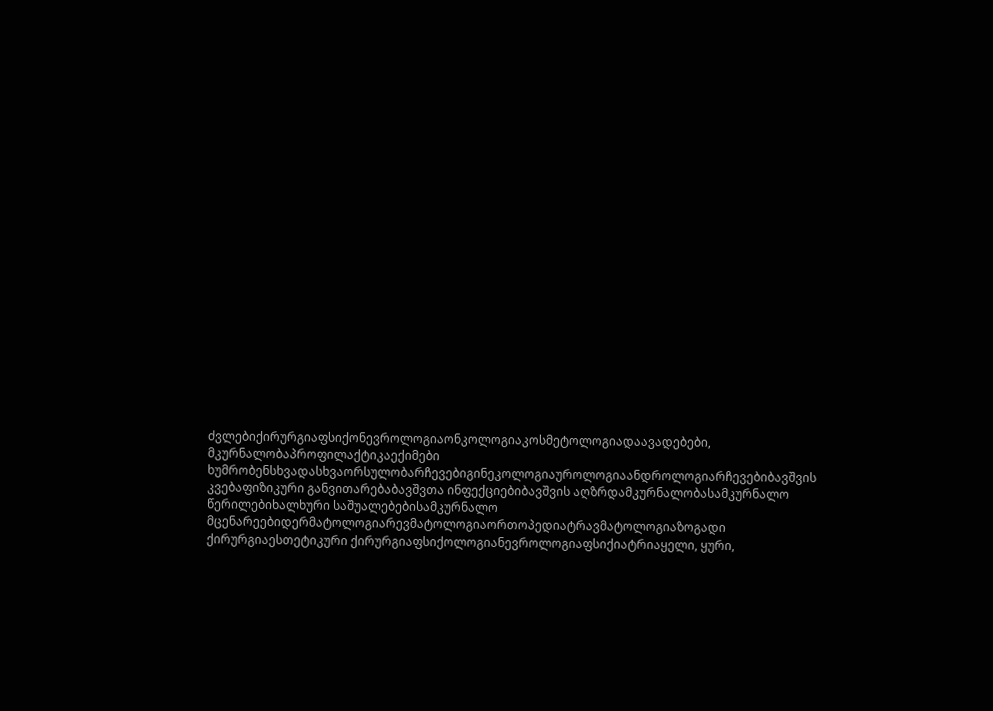ძვლებიქირურგიაფსიქონევროლოგიაონკოლოგიაკოსმეტოლოგიადაავადებები, მკურნალობაპროფილაქტიკაექიმები ხუმრობენსხვადასხვაორსულობარჩევებიგინეკოლოგიაუროლოგიაანდროლოგიარჩევებიბავშვის კვებაფიზიკური განვითარებაბავშვთა ინფექციებიბავშვის აღზრდამკურნალობასამკურნალო წერილებიხალხური საშუალებებისამკურნალო მცენარეებიდერმატოლოგიარევმატოლოგიაორთოპედიატრავმატოლოგიაზოგადი ქირურგიაესთეტიკური ქირურგიაფსიქოლოგიანევროლოგიაფსიქიატრიაყელი, ყური,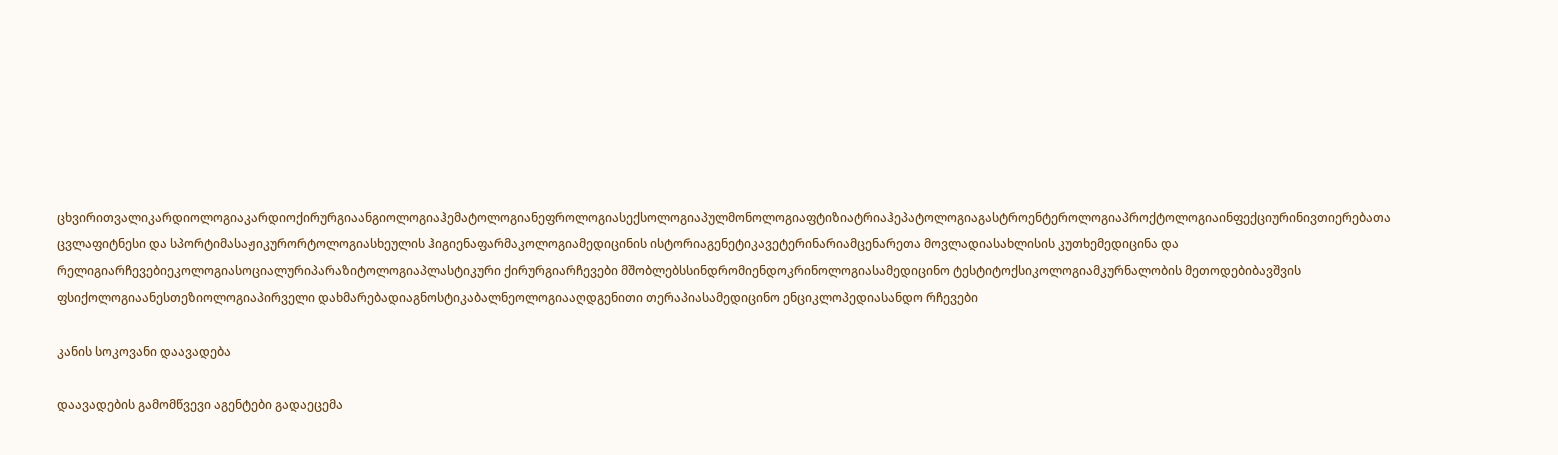ცხვირითვალიკარდიოლოგიაკარდიოქირურგიაანგიოლოგიაჰემატოლოგიანეფროლოგიასექსოლოგიაპულმონოლოგიაფტიზიატრიაჰეპატოლოგიაგასტროენტეროლოგიაპროქტოლოგიაინფექციურინივთიერებათა ცვლაფიტნესი და სპორტიმასაჟიკურორტოლოგიასხეულის ჰიგიენაფარმაკოლოგიამედიცინის ისტორიაგენეტიკავეტერინარიამცენარეთა მოვლადიასახლისის კუთხემედიცინა და რელიგიარჩევებიეკოლოგიასოციალურიპარაზიტოლოგიაპლასტიკური ქირურგიარჩევები მშობლებსსინდრომიენდოკრინოლოგიასამედიცინო ტესტიტოქსიკოლოგიამკურნალობის მეთოდებიბავშვის ფსიქოლოგიაანესთეზიოლოგიაპირველი დახმარებადიაგნოსტიკაბალნეოლოგიააღდგენითი თერაპიასამედიცინო ენციკლოპედიასანდო რჩევები

კანის სოკოვანი დაავადება

დაავადების გამომწვევი აგენტები გადაეცემა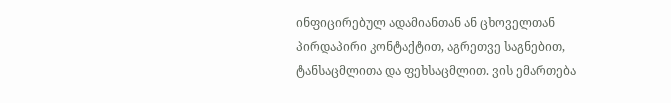ინფიცირებულ ადამიანთან ან ცხოველთან პირდაპირი კონტაქტით, აგრეთვე საგნებით, ტანსაცმლითა და ფეხსაცმლით. ვის ემართება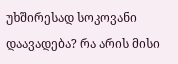უხშირესად სოკოვანი დაავადება? რა არის მისი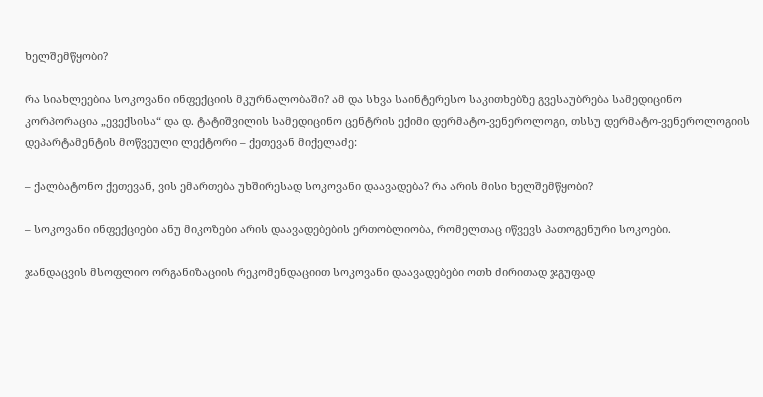ხელშემწყობი?

რა სიახლეებია სოკოვანი ინფექციის მკურნალობაში? ამ და სხვა საინტერესო საკითხებზე გვესაუბრება სამედიცინო კორპორაცია „ევექსისა“ და დ. ტატიშვილის სამედიცინო ცენტრის ექიმი დერმატო-ვენეროლოგი, თსსუ დერმატო-ვენეროლოგიის დეპარტამენტის მოწვეული ლექტორი – ქეთევან მიქელაძე:

– ქალბატონო ქეთევან, ვის ემართება უხშირესად სოკოვანი დაავადება? რა არის მისი ხელშემწყობი?

– სოკოვანი ინფექციები ანუ მიკოზები არის დაავადებების ერთობლიობა, რომელთაც იწვევს პათოგენური სოკოები.

ჯანდაცვის მსოფლიო ორგანიზაციის რეკომენდაციით სოკოვანი დაავადებები ოთხ ძირითად ჯგუფად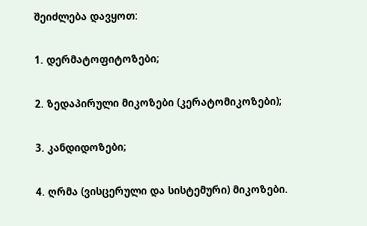შეიძლება დავყოთ:

1. დერმატოფიტოზები;

2. ზედაპირული მიკოზები (კერატომიკოზები);

3. კანდიდოზები;

4. ღრმა (ვისცერული და სისტემური) მიკოზები.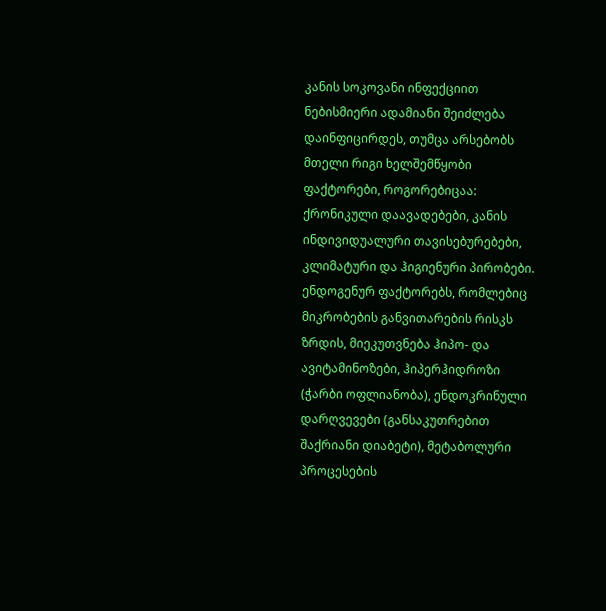კანის სოკოვანი ინფექციით ნებისმიერი ადამიანი შეიძლება დაინფიცირდეს, თუმცა არსებობს მთელი რიგი ხელშემწყობი ფაქტორები, როგორებიცაა: ქრონიკული დაავადებები, კანის ინდივიდუალური თავისებურებები, კლიმატური და ჰიგიენური პირობები. ენდოგენურ ფაქტორებს, რომლებიც მიკრობების განვითარების რისკს ზრდის, მიეკუთვნება ჰიპო- და ავიტამინოზები, ჰიპერჰიდროზი (ჭარბი ოფლიანობა), ენდოკრინული დარღვევები (განსაკუთრებით შაქრიანი დიაბეტი), მეტაბოლური პროცესების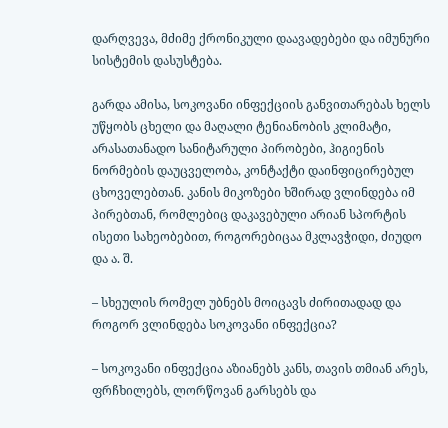დარღვევა, მძიმე ქრონიკული დაავადებები და იმუნური სისტემის დასუსტება.

გარდა ამისა, სოკოვანი ინფექციის განვითარებას ხელს უწყობს ცხელი და მაღალი ტენიანობის კლიმატი, არასათანადო სანიტარული პირობები, ჰიგიენის ნორმების დაუცველობა, კონტაქტი დაინფიცირებულ ცხოველებთან. კანის მიკოზები ხშირად ვლინდება იმ პირებთან, რომლებიც დაკავებული არიან სპორტის ისეთი სახეობებით, როგორებიცაა მკლავჭიდი, ძიუდო და ა. შ.

– სხეულის რომელ უბნებს მოიცავს ძირითადად და როგორ ვლინდება სოკოვანი ინფექცია?

– სოკოვანი ინფექცია აზიანებს კანს, თავის თმიან არეს, ფრჩხილებს, ლორწოვან გარსებს და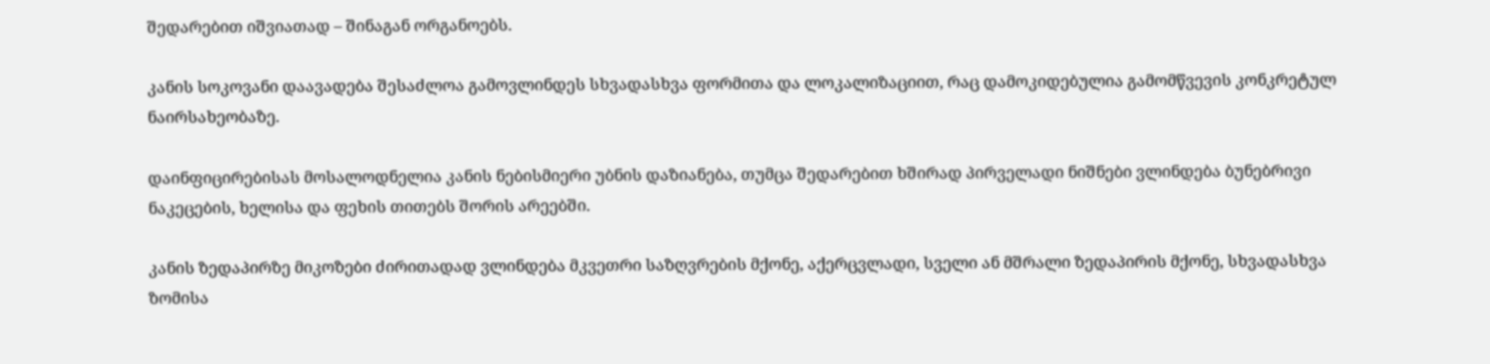შედარებით იშვიათად – შინაგან ორგანოებს.

კანის სოკოვანი დაავადება შესაძლოა გამოვლინდეს სხვადასხვა ფორმითა და ლოკალიზაციით, რაც დამოკიდებულია გამომწვევის კონკრეტულ ნაირსახეობაზე.

დაინფიცირებისას მოსალოდნელია კანის ნებისმიერი უბნის დაზიანება, თუმცა შედარებით ხშირად პირველადი ნიშნები ვლინდება ბუნებრივი ნაკეცების, ხელისა და ფეხის თითებს შორის არეებში.

კანის ზედაპირზე მიკოზები ძირითადად ვლინდება მკვეთრი საზღვრების მქონე, აქერცვლადი, სველი ან მშრალი ზედაპირის მქონე, სხვადასხვა ზომისა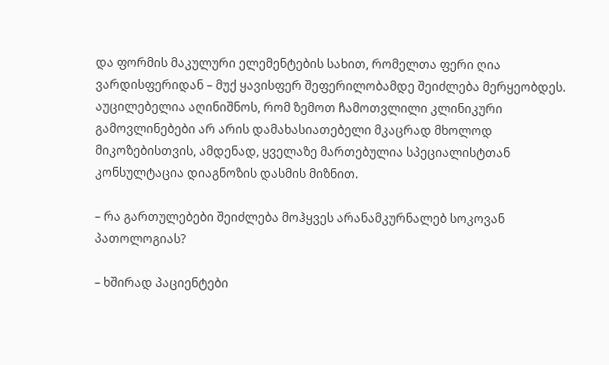და ფორმის მაკულური ელემენტების სახით, რომელთა ფერი ღია ვარდისფერიდან – მუქ ყავისფერ შეფერილობამდე შეიძლება მერყეობდეს. აუცილებელია აღინიშნოს, რომ ზემოთ ჩამოთვლილი კლინიკური გამოვლინებები არ არის დამახასიათებელი მკაცრად მხოლოდ მიკოზებისთვის, ამდენად, ყველაზე მართებულია სპეციალისტთან კონსულტაცია დიაგნოზის დასმის მიზნით.

– რა გართულებები შეიძლება მოჰყვეს არანამკურნალებ სოკოვან პათოლოგიას?

– ხშირად პაციენტები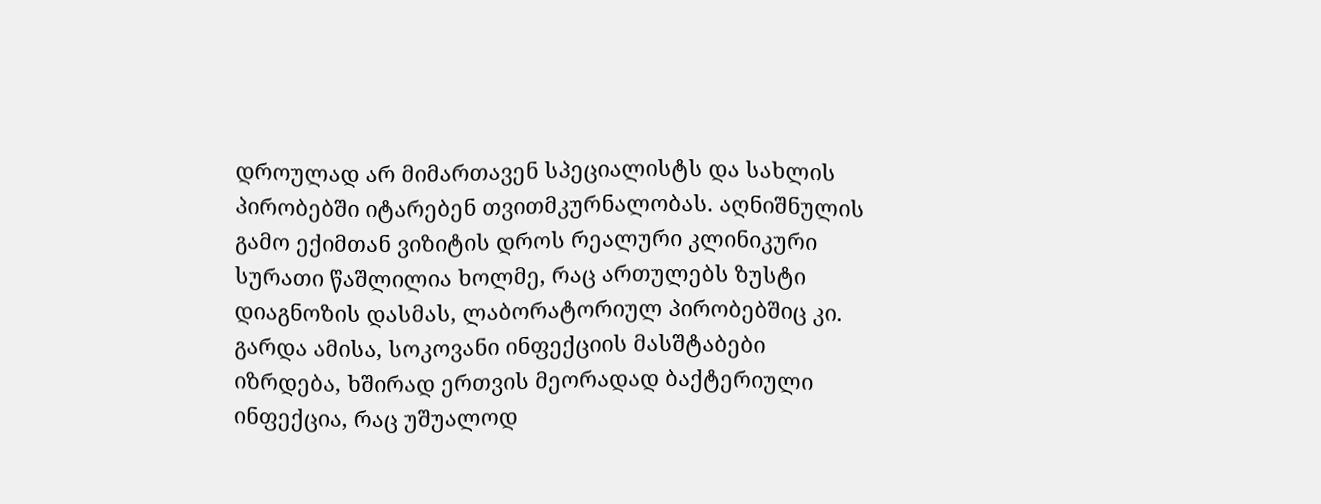დროულად არ მიმართავენ სპეციალისტს და სახლის პირობებში იტარებენ თვითმკურნალობას. აღნიშნულის გამო ექიმთან ვიზიტის დროს რეალური კლინიკური სურათი წაშლილია ხოლმე, რაც ართულებს ზუსტი დიაგნოზის დასმას, ლაბორატორიულ პირობებშიც კი. გარდა ამისა, სოკოვანი ინფექციის მასშტაბები იზრდება, ხშირად ერთვის მეორადად ბაქტერიული ინფექცია, რაც უშუალოდ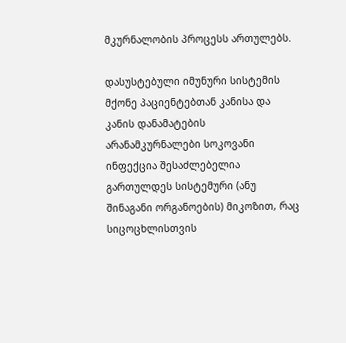მკურნალობის პროცესს ართულებს.

დასუსტებული იმუნური სისტემის მქონე პაციენტებთან კანისა და კანის დანამატების არანამკურნალები სოკოვანი ინფექცია შესაძლებელია გართულდეს სისტემური (ანუ შინაგანი ორგანოების) მიკოზით, რაც სიცოცხლისთვის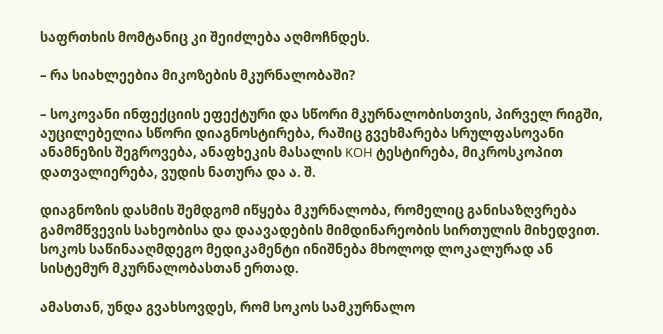საფრთხის მომტანიც კი შეიძლება აღმოჩნდეს.

– რა სიახლეებია მიკოზების მკურნალობაში?

– სოკოვანი ინფექციის ეფექტური და სწორი მკურნალობისთვის, პირველ რიგში, აუცილებელია სწორი დიაგნოსტირება, რაშიც გვეხმარება სრულფასოვანი ანამნეზის შეგროვება, ანაფხეკის მასალის KOH ტესტირება, მიკროსკოპით დათვალიერება, ვუდის ნათურა და ა. შ.

დიაგნოზის დასმის შემდგომ იწყება მკურნალობა, რომელიც განისაზღვრება გამომწვევის სახეობისა და დაავადების მიმდინარეობის სირთულის მიხედვით. სოკოს საწინააღმდეგო მედიკამენტი ინიშნება მხოლოდ ლოკალურად ან სისტემურ მკურნალობასთან ერთად.

ამასთან, უნდა გვახსოვდეს, რომ სოკოს სამკურნალო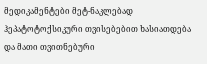მედიკამენტები მეტ-ნაკლებად ჰეპატოტოქსიკური თვისებებით ხასიათდება და მათი თვითნებური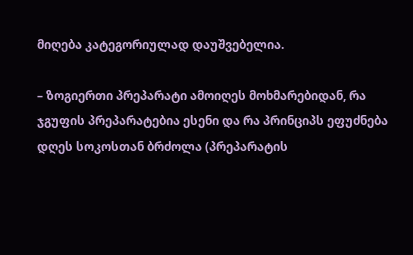მიღება კატეგორიულად დაუშვებელია.

– ზოგიერთი პრეპარატი ამოიღეს მოხმარებიდან, რა ჯგუფის პრეპარატებია ესენი და რა პრინციპს ეფუძნება დღეს სოკოსთან ბრძოლა (პრეპარატის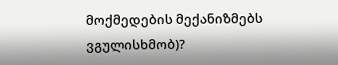მოქმედების მექანიზმებს ვგულისხმობ)?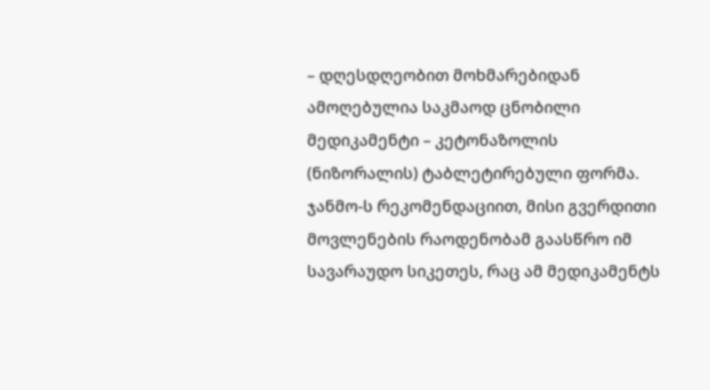– დღესდღეობით მოხმარებიდან ამოღებულია საკმაოდ ცნობილი მედიკამენტი – კეტონაზოლის (ნიზორალის) ტაბლეტირებული ფორმა. ჯანმო-ს რეკომენდაციით, მისი გვერდითი მოვლენების რაოდენობამ გაასწრო იმ სავარაუდო სიკეთეს, რაც ამ მედიკამენტს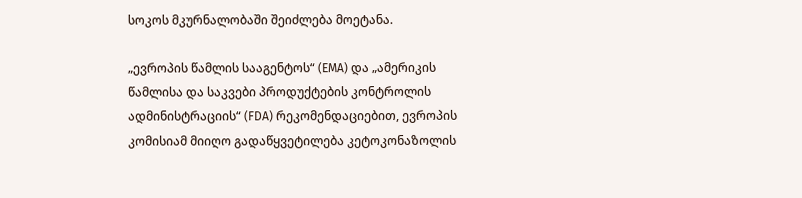სოკოს მკურნალობაში შეიძლება მოეტანა.

„ევროპის წამლის სააგენტოს“ (EMA) და „ამერიკის წამლისა და საკვები პროდუქტების კონტროლის ადმინისტრაციის“ (FDA) რეკომენდაციებით, ევროპის კომისიამ მიიღო გადაწყვეტილება კეტოკონაზოლის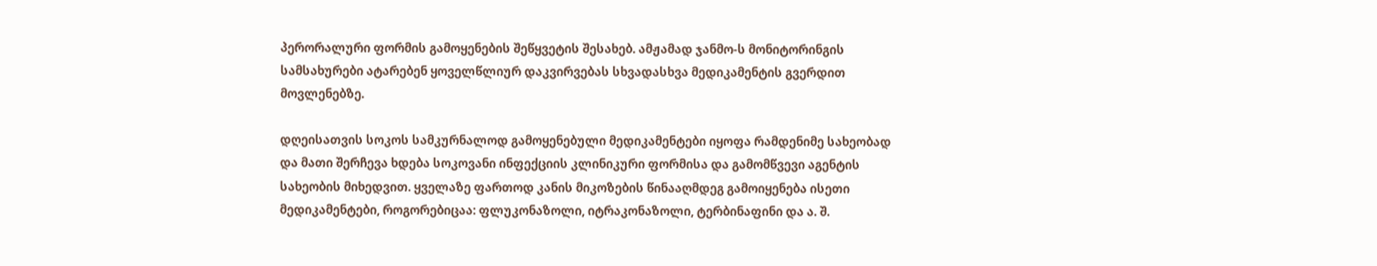პერორალური ფორმის გამოყენების შეწყვეტის შესახებ. ამჟამად ჯანმო-ს მონიტორინგის სამსახურები ატარებენ ყოველწლიურ დაკვირვებას სხვადასხვა მედიკამენტის გვერდით მოვლენებზე.

დღეისათვის სოკოს სამკურნალოდ გამოყენებული მედიკამენტები იყოფა რამდენიმე სახეობად და მათი შერჩევა ხდება სოკოვანი ინფექციის კლინიკური ფორმისა და გამომწვევი აგენტის სახეობის მიხედვით. ყველაზე ფართოდ კანის მიკოზების წინააღმდეგ გამოიყენება ისეთი მედიკამენტები, როგორებიცაა: ფლუკონაზოლი, იტრაკონაზოლი, ტერბინაფინი და ა. შ.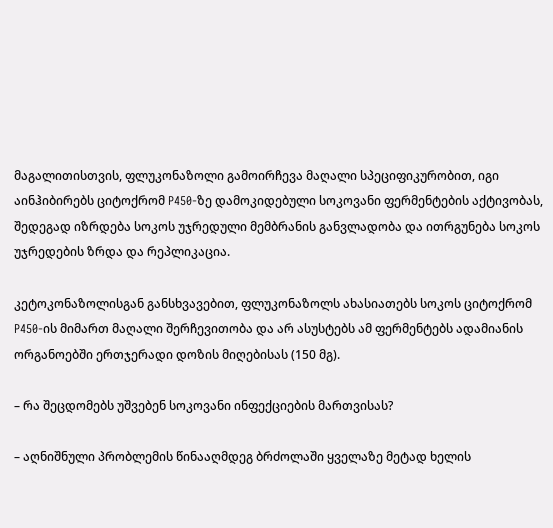მაგალითისთვის, ფლუკონაზოლი გამოირჩევა მაღალი სპეციფიკურობით, იგი აინჰიბირებს ციტოქრომ P450-ზე დამოკიდებული სოკოვანი ფერმენტების აქტივობას, შედეგად იზრდება სოკოს უჯრედული მემბრანის განვლადობა და ითრგუნება სოკოს უჯრედების ზრდა და რეპლიკაცია.

კეტოკონაზოლისგან განსხვავებით, ფლუკონაზოლს ახასიათებს სოკოს ციტოქრომ P450-ის მიმართ მაღალი შერჩევითობა და არ ასუსტებს ამ ფერმენტებს ადამიანის ორგანოებში ერთჯერადი დოზის მიღებისას (150 მგ).

– რა შეცდომებს უშვებენ სოკოვანი ინფექციების მართვისას?

– აღნიშნული პრობლემის წინააღმდეგ ბრძოლაში ყველაზე მეტად ხელის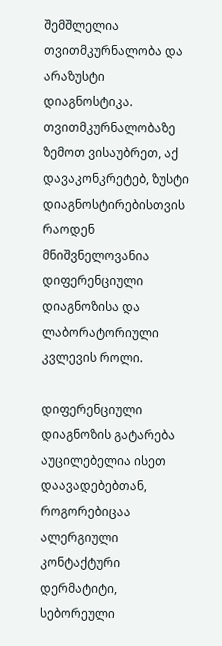შემშლელია თვითმკურნალობა და არაზუსტი დიაგნოსტიკა. თვითმკურნალობაზე ზემოთ ვისაუბრეთ, აქ დავაკონკრეტებ, ზუსტი დიაგნოსტირებისთვის რაოდენ მნიშვნელოვანია დიფერენციული დიაგნოზისა და ლაბორატორიული კვლევის როლი.

დიფერენციული დიაგნოზის გატარება აუცილებელია ისეთ დაავადებებთან, როგორებიცაა ალერგიული კონტაქტური დერმატიტი, სებორეული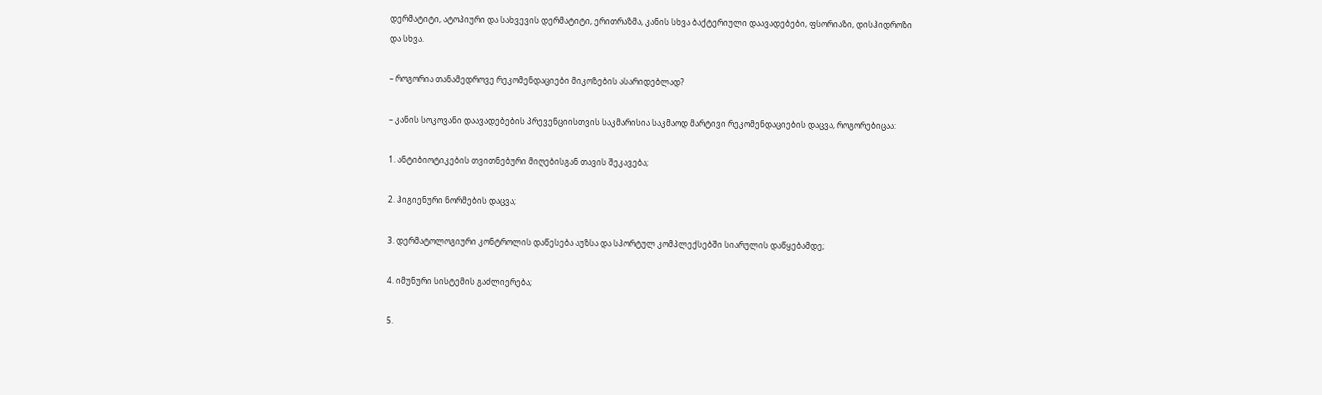დერმატიტი, ატოპიური და სახვევის დერმატიტი, ერითრაზმა, კანის სხვა ბაქტერიული დაავადებები, ფსორიაზი, დისჰიდროზი და სხვა.

– როგორია თანამედროვე რეკომენდაციები მიკოზების ასარიდებლად?

– კანის სოკოვანი დაავადებების პრევენციისთვის საკმარისია საკმაოდ მარტივი რეკომენდაციების დაცვა, როგორებიცაა:

1. ანტიბიოტიკების თვითნებური მიღებისგან თავის შეკავება;

2. ჰიგიენური ნორმების დაცვა;

3. დერმატოლოგიური კონტროლის დაწესება აუზსა და სპორტულ კომპლექსებში სიარულის დაწყებამდე;

4. იმუნური სისტემის გაძლიერება;

5.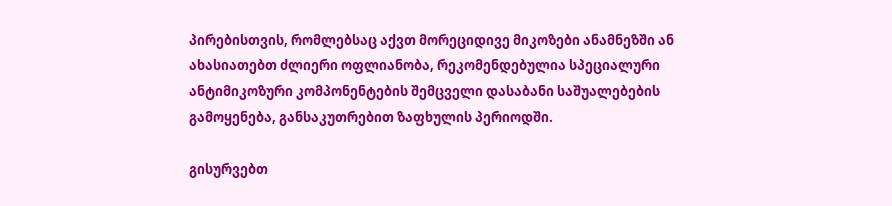პირებისთვის, რომლებსაც აქვთ მორეციდივე მიკოზები ანამნეზში ან ახასიათებთ ძლიერი ოფლიანობა, რეკომენდებულია სპეციალური ანტიმიკოზური კომპონენტების შემცველი დასაბანი საშუალებების გამოყენება, განსაკუთრებით ზაფხულის პერიოდში.

გისურვებთ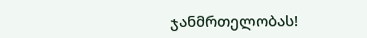ჯანმრთელობას!